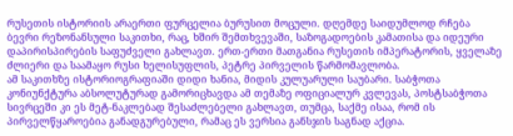რუსეთის ისტორიის არაერთი ფურცელია ბურუსით მოცული. დღემდე საიდუმლოდ რჩება ბევრი რეზონანსული საკითხი, რაც, ხშირ შემთხვევაში, საზოგადოების კამათისა და იდეური დაპირისპირების საფუძველი გახლავთ. ერთ-ერთი მათგანია რუსეთის იმპერატორის, ყველაზე ძლიერი და საამაყო რუსი ხელისუფლის, პეტრე პირველის წარმომავლობა.
ამ საკითხზე ისტორიოგრაფიაში დიდი ხანია, მიდის კულუარული საუბარი. საბჭოთა კონიუნქტურა აბსოლუტურად გამორიცხავდა ამ თემაზე ოფიციალურ კვლევას, პოსტსაბჭოთა სივრცეში კი ეს მეტ-ნაკლებად შესაძლებელი გახლავთ, თუმცა, საქმე ისაა, რომ ის პირველწყაროებია განადგურებული, რამაც ეს ვერსია განსჯის საგნად აქცია.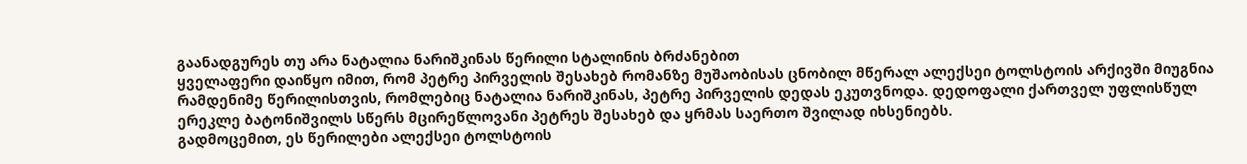გაანადგურეს თუ არა ნატალია ნარიშკინას წერილი სტალინის ბრძანებით
ყველაფერი დაიწყო იმით, რომ პეტრე პირველის შესახებ რომანზე მუშაობისას ცნობილ მწერალ ალექსეი ტოლსტოის არქივში მიუგნია რამდენიმე წერილისთვის, რომლებიც ნატალია ნარიშკინას, პეტრე პირველის დედას ეკუთვნოდა. დედოფალი ქართველ უფლისწულ ერეკლე ბატონიშვილს სწერს მცირეწლოვანი პეტრეს შესახებ და ყრმას საერთო შვილად იხსენიებს.
გადმოცემით, ეს წერილები ალექსეი ტოლსტოის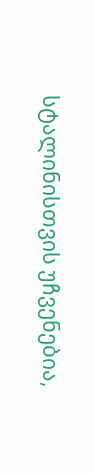სტალინისთვის უჩვენებია,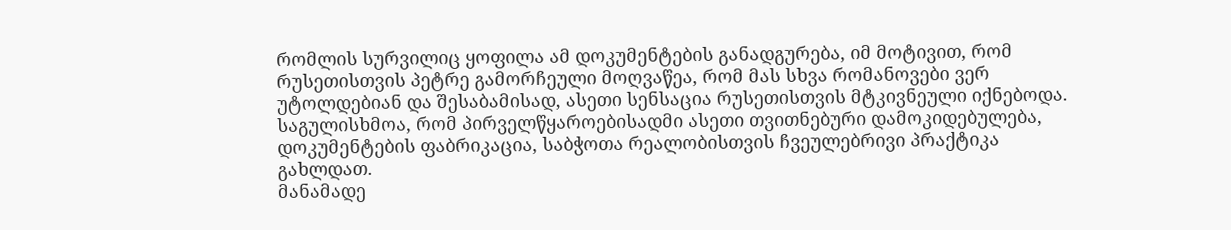რომლის სურვილიც ყოფილა ამ დოკუმენტების განადგურება, იმ მოტივით, რომ რუსეთისთვის პეტრე გამორჩეული მოღვაწეა, რომ მას სხვა რომანოვები ვერ უტოლდებიან და შესაბამისად, ასეთი სენსაცია რუსეთისთვის მტკივნეული იქნებოდა.
საგულისხმოა, რომ პირველწყაროებისადმი ასეთი თვითნებური დამოკიდებულება, დოკუმენტების ფაბრიკაცია, საბჭოთა რეალობისთვის ჩვეულებრივი პრაქტიკა გახლდათ.
მანამადე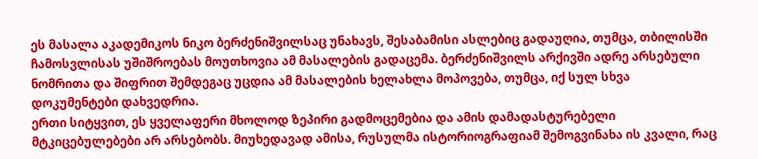ეს მასალა აკადემიკოს ნიკო ბერძენიშვილსაც უნახავს, შესაბამისი ასლებიც გადაუღია, თუმცა, თბილისში ჩამოსვლისას უშიშროებას მოუთხოვია ამ მასალების გადაცემა. ბერძენიშვილს არქივში ადრე არსებული ნომრითა და შიფრით შემდეგაც უცდია ამ მასალების ხელახლა მოპოვება, თუმცა, იქ სულ სხვა დოკუმენტები დახვედრია.
ერთი სიტყვით, ეს ყველაფერი მხოლოდ ზეპირი გადმოცემებია და ამის დამადასტურებელი მტკიცებულებები არ არსებობს. მიუხედავად ამისა, რუსულმა ისტორიოგრაფიამ შემოგვინახა ის კვალი, რაც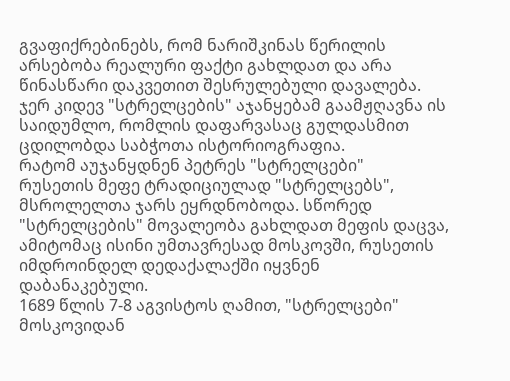გვაფიქრებინებს, რომ ნარიშკინას წერილის არსებობა რეალური ფაქტი გახლდათ და არა წინასწარი დაკვეთით შესრულებული დავალება.
ჯერ კიდევ "სტრელცების" აჯანყებამ გაამჟღავნა ის საიდუმლო, რომლის დაფარვასაც გულდასმით ცდილობდა საბჭოთა ისტორიოგრაფია.
რატომ აუჯანყდნენ პეტრეს "სტრელცები"
რუსეთის მეფე ტრადიციულად "სტრელცებს", მსროლელთა ჯარს ეყრდნობოდა. სწორედ "სტრელცების" მოვალეობა გახლდათ მეფის დაცვა, ამიტომაც ისინი უმთავრესად მოსკოვში, რუსეთის იმდროინდელ დედაქალაქში იყვნენ დაბანაკებული.
1689 წლის 7-8 აგვისტოს ღამით, "სტრელცები" მოსკოვიდან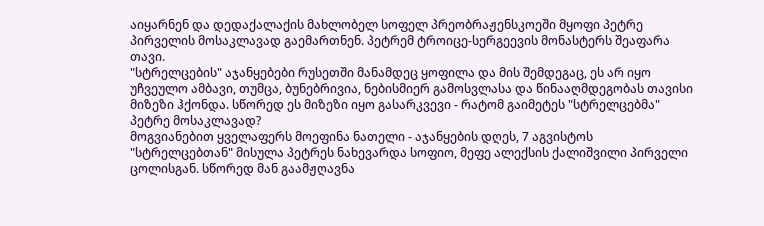აიყარნენ და დედაქალაქის მახლობელ სოფელ პრეობრაჟენსკოეში მყოფი პეტრე პირველის მოსაკლავად გაემართნენ. პეტრემ ტროიცე-სერგეევის მონასტერს შეაფარა თავი.
"სტრელცების" აჯანყებები რუსეთში მანამდეც ყოფილა და მის შემდეგაც, ეს არ იყო უჩვეულო ამბავი, თუმცა, ბუნებრივია, ნებისმიერ გამოსვლასა და წინააღმდეგობას თავისი მიზეზი ჰქონდა. სწორედ ეს მიზეზი იყო გასარკვევი - რატომ გაიმეტეს "სტრელცებმა" პეტრე მოსაკლავად?
მოგვიანებით ყველაფერს მოეფინა ნათელი - აჯანყების დღეს, 7 აგვისტოს "სტრელცებთან" მისულა პეტრეს ნახევარდა სოფიო, მეფე ალექსის ქალიშვილი პირველი ცოლისგან. სწორედ მან გაამჟღავნა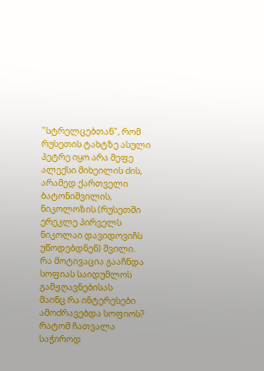"სტრელცებთან", რომ რუსეთის ტახტზე ასული პეტრე იყო არა მეფე ალექსი მიხეილის ძის, არამედ ქართველი ბატონიშვილის, ნიკოლოზის (რუსეთში ერეკლე პირველს ნიკოლაი დავიდოვიჩს უწოდებდნენ) შვილი.
რა მოტივაცია გააჩნდა სოფიას საიდუმლოს გამჟღავნებისას
მაინც რა ინტერესები ამოძრავებდა სოფიოს? რატომ ჩათვალა საჭიროდ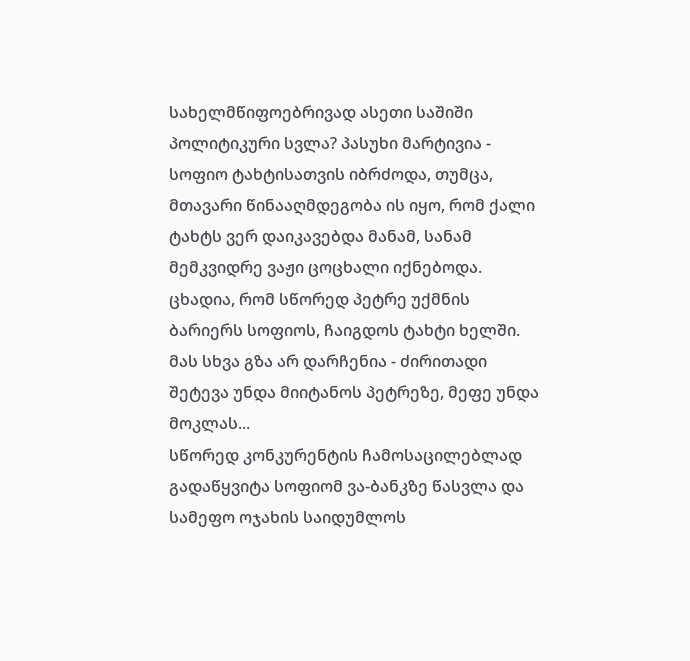სახელმწიფოებრივად ასეთი საშიში პოლიტიკური სვლა? პასუხი მარტივია - სოფიო ტახტისათვის იბრძოდა, თუმცა, მთავარი წინააღმდეგობა ის იყო, რომ ქალი ტახტს ვერ დაიკავებდა მანამ, სანამ მემკვიდრე ვაჟი ცოცხალი იქნებოდა.
ცხადია, რომ სწორედ პეტრე უქმნის ბარიერს სოფიოს, ჩაიგდოს ტახტი ხელში. მას სხვა გზა არ დარჩენია - ძირითადი შეტევა უნდა მიიტანოს პეტრეზე, მეფე უნდა მოკლას...
სწორედ კონკურენტის ჩამოსაცილებლად გადაწყვიტა სოფიომ ვა-ბანკზე წასვლა და სამეფო ოჯახის საიდუმლოს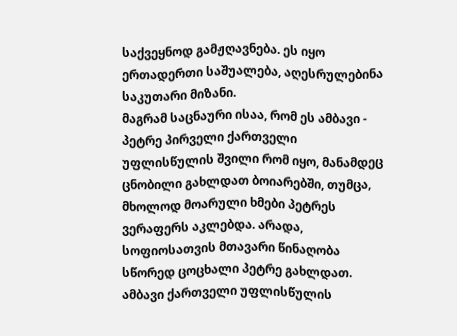საქვეყნოდ გამჟღავნება. ეს იყო ერთადერთი საშუალება, აღესრულებინა საკუთარი მიზანი.
მაგრამ საცნაური ისაა, რომ ეს ამბავი - პეტრე პირველი ქართველი უფლისწულის შვილი რომ იყო, მანამდეც ცნობილი გახლდათ ბოიარებში, თუმცა, მხოლოდ მოარული ხმები პეტრეს ვერაფერს აკლებდა. არადა, სოფიოსათვის მთავარი წინაღობა სწორედ ცოცხალი პეტრე გახლდათ.
ამბავი ქართველი უფლისწულის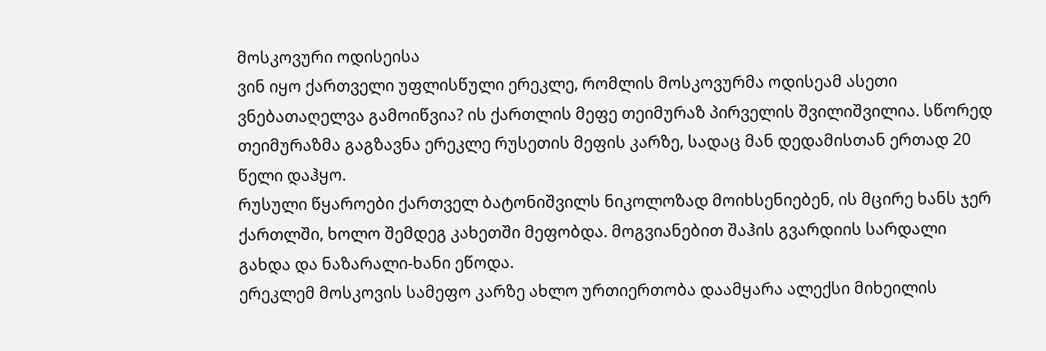მოსკოვური ოდისეისა
ვინ იყო ქართველი უფლისწული ერეკლე, რომლის მოსკოვურმა ოდისეამ ასეთი ვნებათაღელვა გამოიწვია? ის ქართლის მეფე თეიმურაზ პირველის შვილიშვილია. სწორედ თეიმურაზმა გაგზავნა ერეკლე რუსეთის მეფის კარზე, სადაც მან დედამისთან ერთად 20 წელი დაჰყო.
რუსული წყაროები ქართველ ბატონიშვილს ნიკოლოზად მოიხსენიებენ, ის მცირე ხანს ჯერ ქართლში, ხოლო შემდეგ კახეთში მეფობდა. მოგვიანებით შაჰის გვარდიის სარდალი გახდა და ნაზარალი-ხანი ეწოდა.
ერეკლემ მოსკოვის სამეფო კარზე ახლო ურთიერთობა დაამყარა ალექსი მიხეილის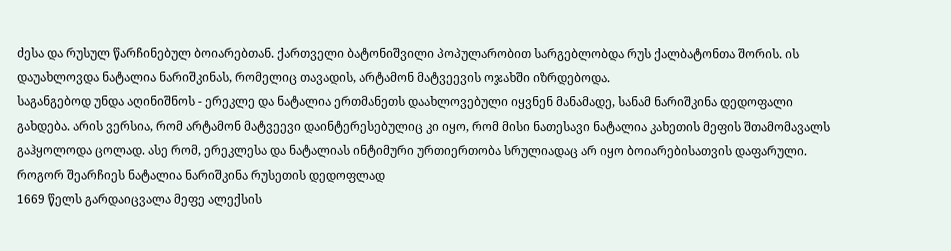ძესა და რუსულ წარჩინებულ ბოიარებთან. ქართველი ბატონიშვილი პოპულარობით სარგებლობდა რუს ქალბატონთა შორის. ის დაუახლოვდა ნატალია ნარიშკინას, რომელიც თავადის, არტამონ მატვეევის ოჯახში იზრდებოდა.
საგანგებოდ უნდა აღინიშნოს - ერეკლე და ნატალია ერთმანეთს დაახლოვებული იყვნენ მანამადე, სანამ ნარიშკინა დედოფალი გახდება. არის ვერსია, რომ არტამონ მატვეევი დაინტერესებულიც კი იყო, რომ მისი ნათესავი ნატალია კახეთის მეფის შთამომავალს გაჰყოლოდა ცოლად. ასე რომ, ერეკლესა და ნატალიას ინტიმური ურთიერთობა სრულიადაც არ იყო ბოიარებისათვის დაფარული.
როგორ შეარჩიეს ნატალია ნარიშკინა რუსეთის დედოფლად
1669 წელს გარდაიცვალა მეფე ალექსის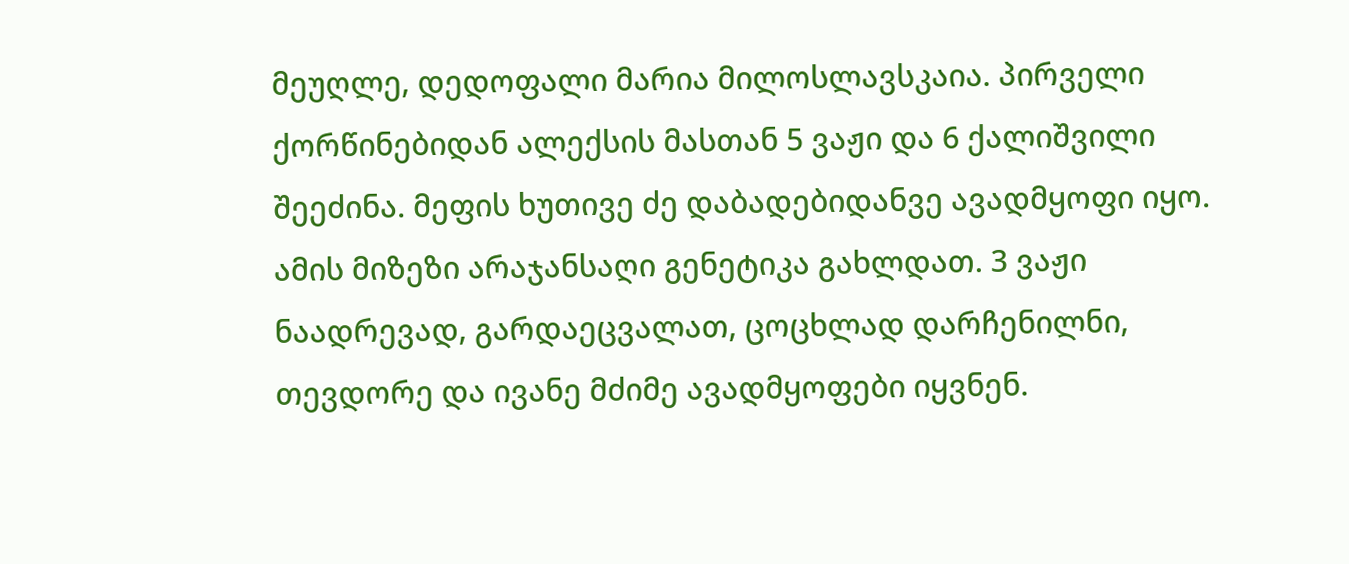მეუღლე, დედოფალი მარია მილოსლავსკაია. პირველი ქორწინებიდან ალექსის მასთან 5 ვაჟი და 6 ქალიშვილი შეეძინა. მეფის ხუთივე ძე დაბადებიდანვე ავადმყოფი იყო. ამის მიზეზი არაჯანსაღი გენეტიკა გახლდათ. 3 ვაჟი ნაადრევად, გარდაეცვალათ, ცოცხლად დარჩენილნი, თევდორე და ივანე მძიმე ავადმყოფები იყვნენ.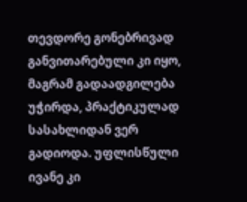თევდორე გონებრივად განვითარებული კი იყო, მაგრამ გადაადგილება უჭირდა, პრაქტიკულად სასახლიდან ვერ გადიოდა. უფლისწული ივანე კი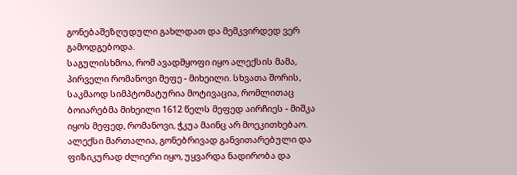გონებაშეზღუდული გახლდათ და მემკვირდედ ვერ გამოდგებოდა.
საგულისხმოა, რომ ავადმყოფი იყო ალექსის მამა, პირველი რომანოვი მეფე - მიხეილი. სხვათა შორის, საკმაოდ სიმპტომატურია მოტივაცია, რომლითაც ბოიარებმა მიხეილი 1612 წელს მეფედ აირჩიეს - მიშკა იყოს მეფედ, რომანოვი, ჭკუა მაინც არ მოეკითხებაო.
ალექსი მართალია, გონებრივად განვითარებული და ფიზიკურად ძლიერი იყო, უყვარდა ნადირობა და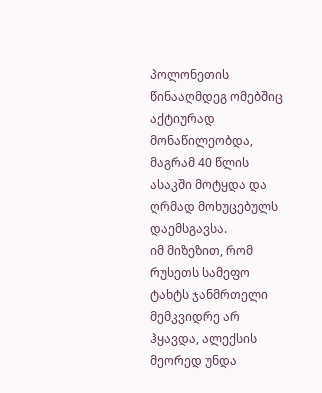პოლონეთის წინააღმდეგ ომებშიც აქტიურად მონაწილეობდა, მაგრამ 40 წლის ასაკში მოტყდა და ღრმად მოხუცებულს დაემსგავსა.
იმ მიზეზით, რომ რუსეთს სამეფო ტახტს ჯანმრთელი მემკვიდრე არ ჰყავდა, ალექსის მეორედ უნდა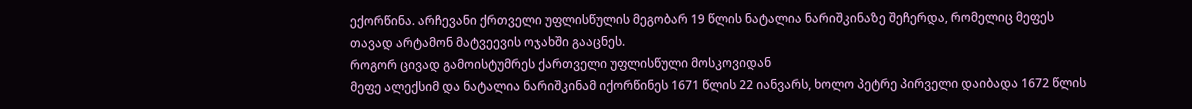ექორწინა. არჩევანი ქრთველი უფლისწულის მეგობარ 19 წლის ნატალია ნარიშკინაზე შეჩერდა, რომელიც მეფეს თავად არტამონ მატვეევის ოჯახში გააცნეს.
როგორ ცივად გამოისტუმრეს ქართველი უფლისწული მოსკოვიდან
მეფე ალექსიმ და ნატალია ნარიშკინამ იქორწინეს 1671 წლის 22 იანვარს, ხოლო პეტრე პირველი დაიბადა 1672 წლის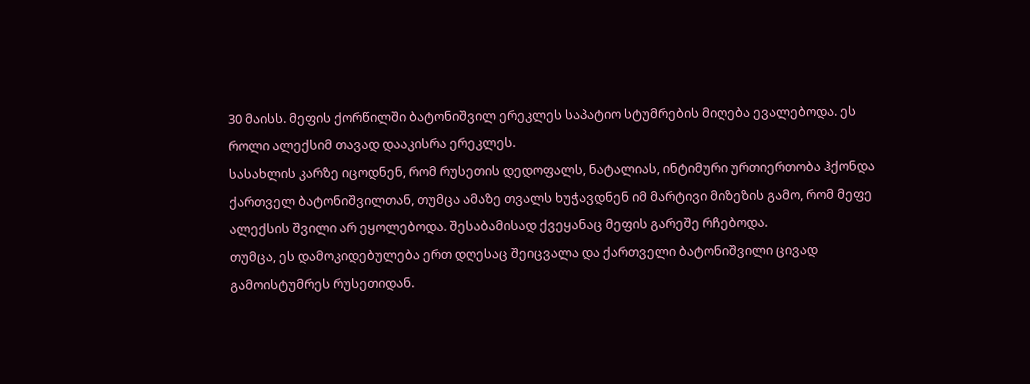30 მაისს. მეფის ქორწილში ბატონიშვილ ერეკლეს საპატიო სტუმრების მიღება ევალებოდა. ეს როლი ალექსიმ თავად დააკისრა ერეკლეს.
სასახლის კარზე იცოდნენ, რომ რუსეთის დედოფალს, ნატალიას, ინტიმური ურთიერთობა ჰქონდა ქართველ ბატონიშვილთან, თუმცა ამაზე თვალს ხუჭავდნენ იმ მარტივი მიზეზის გამო, რომ მეფე ალექსის შვილი არ ეყოლებოდა. შესაბამისად ქვეყანაც მეფის გარეშე რჩებოდა.
თუმცა, ეს დამოკიდებულება ერთ დღესაც შეიცვალა და ქართველი ბატონიშვილი ცივად გამოისტუმრეს რუსეთიდან.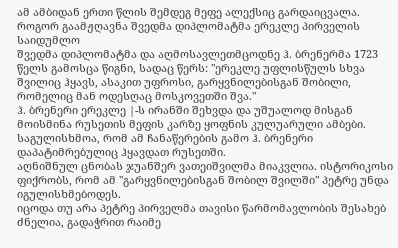ამ ამბიდან ერთი წლის შემდეგ მეფე ალექსიც გარდაიცვალა.
როგორ გაამჟღავნა შვედმა დიპლომატმა ერეკლე პირველის საიდუმლო
შვედმა დიპლომატმა და აღმოსავლეთმცოდნე ჰ. ბრენერმა 1723 წელს გამოსცა წიგნი, სადაც წერს: "ერეკლე უფლისწულს სხვა შვილიც ჰყავს, ასაკით უფროსი, გარყვნილებისგან შობილი, რომელიც მან ოდესღაც მოსკოვეთში შვა."
ჰ. ბრენერი ერეკლე |-ს ირანში შეხვდა და უშუალოდ მისგან მოისმინა რუსეთის მეფის კარზე ყოფნის კულუარული ამბები. საგულისხმოა, რომ ამ ჩანაწერების გამო ჰ. ბრენერი დაპატიმრებულიც ჰყავდათ რუსეთში.
აღნიშნულ ცნობას ჯუანშერ ვათეიშვილმა მიაკვლია. ისტორიკოსი ფიქრობს, რომ ამ "გარყვნილებისგან შობილ შვილში" პეტრე უნდა იგულისხმებოდეს.
იცოდა თუ არა პეტრე პირველმა თავისი წარმომავლობის შესახებ
ძნელია, გადაჭრით რაიმე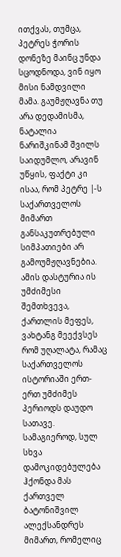ითქვას, თუმცა, პეტრეს ჭორის დონეზე მაინც უნდა სცოდნოდა, ვინ იყო მისი ნამდვილი მამა. გაუმჟღავნა თუ არა დედამისმა, ნატალია ნარიშკინამ შვილს საიდუმლო, არავინ უწყის, ფაქტი კი ისაა, რომ პეტრე |-ს საქართველოს მიმართ განსაკუთრებული სიმპათიები არ გამოუმჟღავნებია.
ამის დასტურია ის უმძიმესი შემთხვევა, ქართლის მეფეს, ვახტანგ მეექვსეს რომ უღალატა, რამაც საქართველოს ისტორიაში ერთ-ერთ უმძიმეს პერიოდს დაუდო სათავე. სამაგიეროდ, სულ სხვა დამოკიდებულება ჰქონდა მას ქართველ ბატონიშვილ ალექსანდრეს მიმართ, რომელიც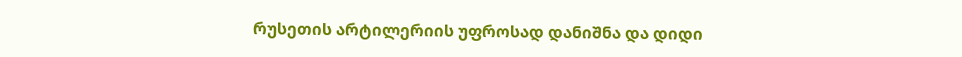რუსეთის არტილერიის უფროსად დანიშნა და დიდი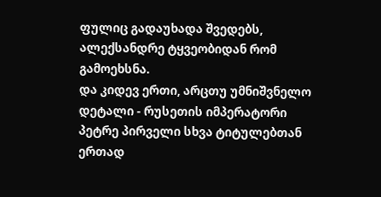ფულიც გადაუხადა შვედებს, ალექსანდრე ტყვეობიდან რომ გამოეხსნა.
და კიდევ ერთი, არცთუ უმნიშვნელო დეტალი - რუსეთის იმპერატორი პეტრე პირველი სხვა ტიტულებთან ერთად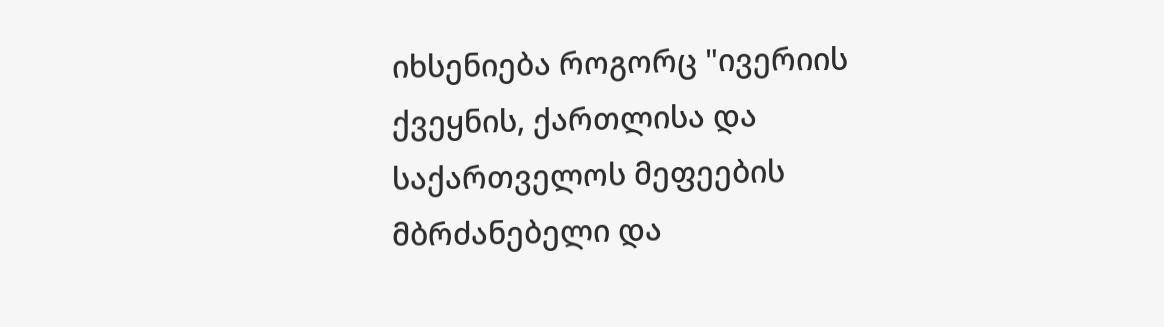იხსენიება როგორც "ივერიის ქვეყნის, ქართლისა და საქართველოს მეფეების მბრძანებელი და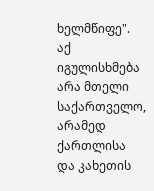ხელმწიფე".
აქ იგულისხმება არა მთელი საქართველო, არამედ ქართლისა და კახეთის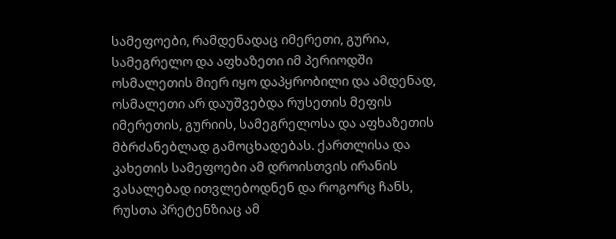სამეფოები, რამდენადაც იმერეთი, გურია, სამეგრელო და აფხაზეთი იმ პერიოდში ოსმალეთის მიერ იყო დაპყრობილი და ამდენად, ოსმალეთი არ დაუშვებდა რუსეთის მეფის იმერეთის, გურიის, სამეგრელოსა და აფხაზეთის მბრძანებლად გამოცხადებას. ქართლისა და კახეთის სამეფოები ამ დროისთვის ირანის ვასალებად ითვლებოდნენ და როგორც ჩანს, რუსთა პრეტენზიაც ამ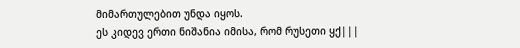მიმართულებით უნდა იყოს.
ეს კიდევ ერთი ნიშანია იმისა, რომ რუსეთი ყქ|||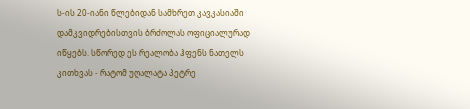ს-ის 20-იანი წლებიდან სამხრეთ კავკასიაში დამკვიდრებისთვის ბრძოლას ოფიციალურად იწყებს. სწორედ ეს რეალობა ჰფენს ნათელს კითხვას - რატომ უღალატა პეტრე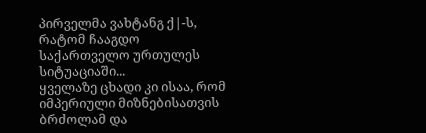პირველმა ვახტანგ ქ|-ს, რატომ ჩააგდო საქართველო ურთულეს სიტუაციაში...
ყველაზე ცხადი კი ისაა, რომ იმპერიული მიზნებისათვის ბრძოლამ და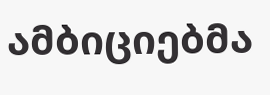ამბიციებმა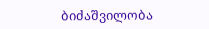ბიძაშვილობა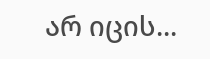არ იცის...